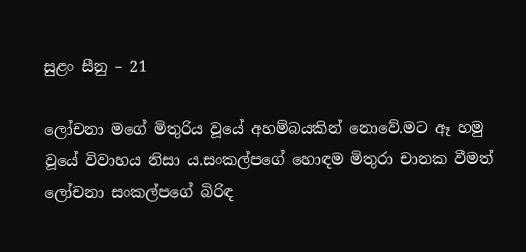සුළං සීනු – 21

ලෝචනා මගේ මිතුරිය වූයේ අහම්බයකින් නොවේ.මට ඈ හමු වූයේ විවාහය නිසා ය.සංකල්පගේ හොඳම මිතුරා චානක වීමත් ලෝචනා සංකල්පගේ බිරිඳ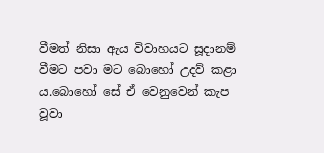වීමත් නිසා ඇය විවාහයට සූදානම් වීමට පවා මට බොහෝ උදව් කළා ය.බොහෝ සේ ඒ වෙනුවෙන් කැප වූවා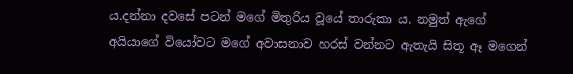ය.දන්නා දවසේ පටන් මගේ මිතුරිය වූයේ තාරුකා ය. නමුත් ඇගේ අයියාගේ වියෝවට මගේ අවාසනාව හරස් වන්නට ඇතැයි සිතූ ඈ මගෙන්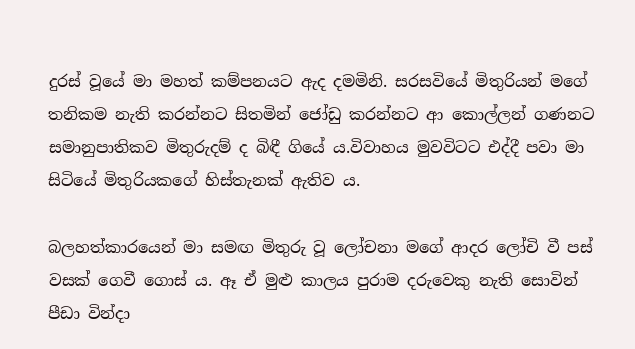දුරස් වූයේ මා මහත් කම්පනයට ඇද දමමිනි. සරසවියේ මිතුරියන් මගේ තනිකම නැති කරන්නට සිතමින් ජෝඩු කරන්නට ආ කොල්ලන් ගණනට සමානුපාතිකව මිතුරුදම් ද බිඳී ගියේ ය.විවාහය මුවවිටට එද්දී පවා මා සිටියේ මිතුරියකගේ හිස්තැනක් ඇතිව ය.

බලහත්කාරයෙන් මා සමඟ මිතුරු වූ ලෝචනා මගේ ආදර ලෝචි වී පස් වසක් ගෙවී ගොස් ය. ඈ ඒ මුළු කාලය පුරාම දරුවෙකු නැති සොවින් පීඩා වින්දා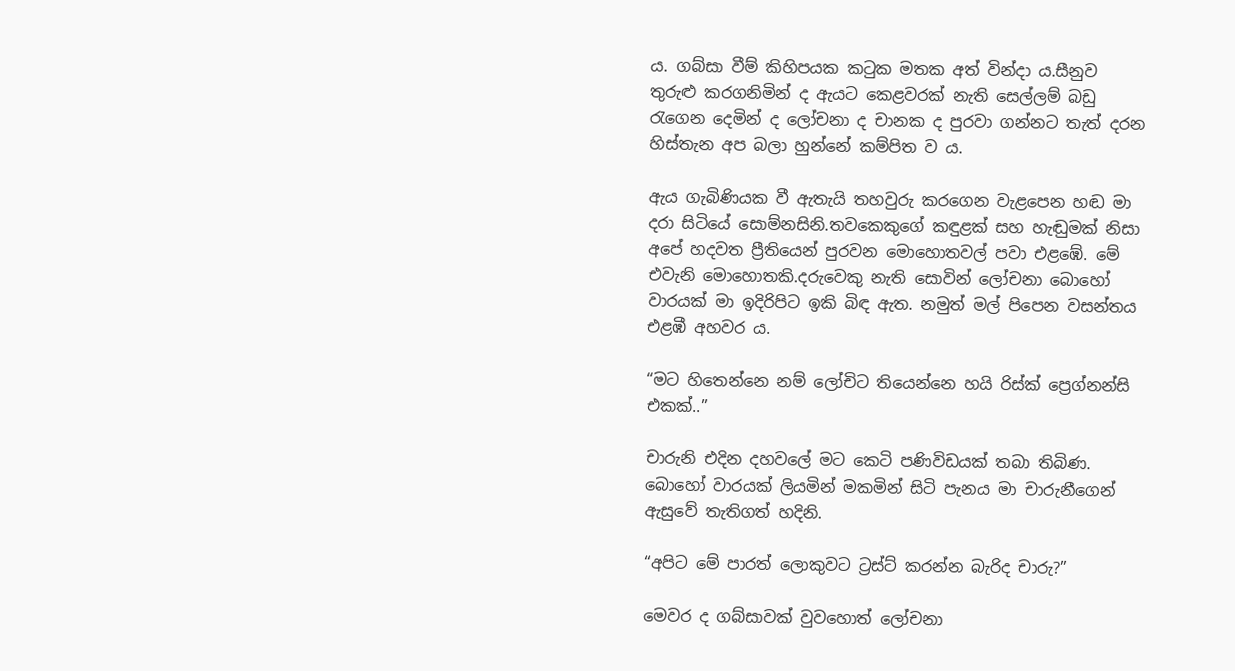ය. ගබ්සා වීම් කිහිපයක කටුක මතක අත් වින්දා ය.සීනුව තුරුළු කරගනිමින් ද ඇයට කෙළවරක් නැති සෙල්ලම් බඩු රැගෙන දෙමින් ද ලෝචනා ද චානක ද පුරවා ගන්නට තැත් දරන හිස්තැන අප බලා හුන්නේ කම්පිත ව ය.

ඇය ගැබිණියක වී ඇතැයි තහවුරු කරගෙන වැළපෙන හඬ මා දරා සිටියේ සොම්නසිනි.තවකෙකුගේ කඳුළක් සහ හැඬුමක් නිසා අපේ හදවත ප්‍රීතියෙන් පුරවන මොහොතවල් පවා එළඹේ. මේ එවැනි මොහොතකි.දරුවෙකු නැති සොවින් ලෝචනා බොහෝ වාරයක් මා ඉදිරිපිට ඉකි බිඳ ඇත. නමුත් මල් පිපෙන වසන්තය එළඹී අහවර ය.

“මට හිතෙන්නෙ නම් ලෝචිට තියෙන්නෙ හයි රිස්ක් ප්‍රෙග්නන්සි එකක්..”

චාරුනි එදින දහවලේ මට කෙටි පණිවිඩයක් තබා තිබිණ. බොහෝ වාරයක් ලියමින් මකමින් සිටි පැනය මා චාරුනීගෙන් ඇසුවේ තැතිගත් හදිනි.

“අපිට මේ පාරත් ලොකුවට ට්‍රස්ට් කරන්න බැරිද චාරු?”

මෙවර ද ගබ්සාවක් වුවහොත් ලෝචනා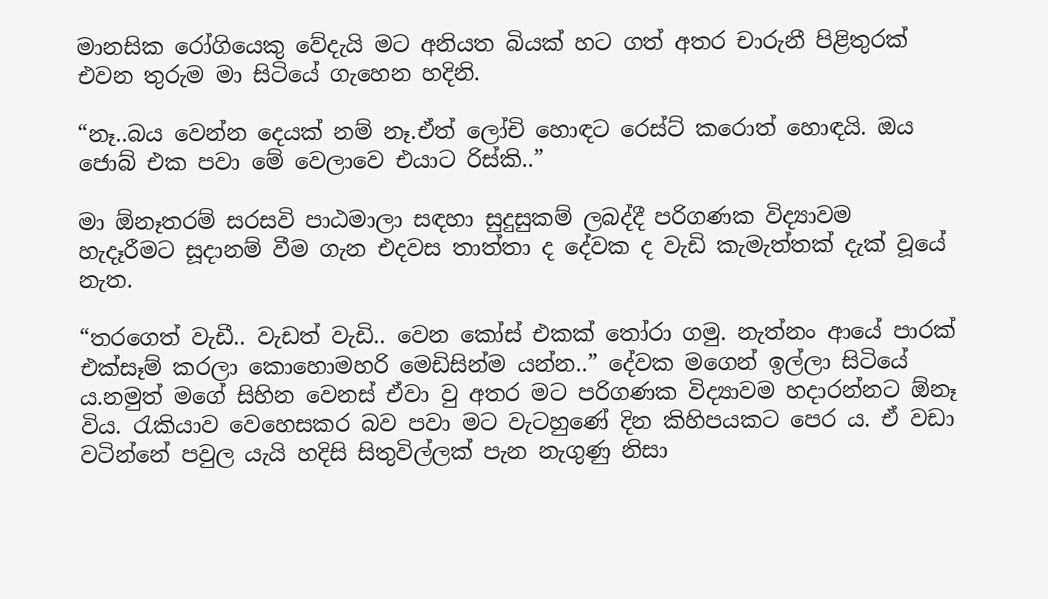මානසික රෝගියෙකු වේදැයි මට අනියත බියක් හට ගත් අතර චාරුනී පිළිතුරක් එවන තුරුම මා සිටියේ ගැහෙන හදිනි.

“නෑ..බය වෙන්න දෙයක් නම් නෑ.ඒත් ලෝචි හොඳට රෙස්ට් කරොත් හොඳයි. ඔය ජොබ් එක පවා මේ වෙලාවෙ එයාට රිස්කි..”

මා ඕනෑතරම් සරසවි පාඨමාලා සඳහා සුදුසුකම් ලබද්දී පරිගණක විද්‍යාවම හැදෑරීමට සූදානම් වීම ගැන එදවස තාත්තා ද දේවක ද වැඩි කැමැත්තක් දැක් වූයේ නැත.

“තරගෙත් වැඩී.. වැඩත් වැඩි.. වෙන කෝස් එකක් තෝරා ගමු. නැත්නං ආයේ පාරක් එක්සෑම් කරලා කොහොමහරි මෙඩිසින්ම යන්න..” දේවක මගෙන් ඉල්ලා සිටියේ ය.නමුත් මගේ සිහින වෙනස් ඒවා වු අතර මට පරිගණක විද්‍යාවම හදාරන්නට ඕනෑ විය. රැකියාව වෙහෙසකර බව පවා මට වැටහුණේ දින කිහිපයකට පෙර ය. ඒ වඩා වටින්නේ පවුල යැයි හදිසි සිතුවිල්ලක් පැන නැගුණු නිසා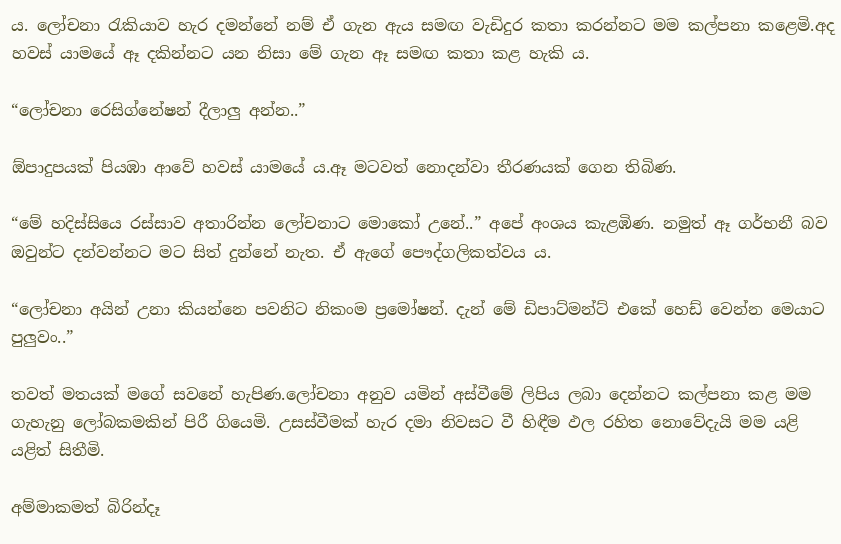ය. ලෝචනා රැකියාව හැර දමන්නේ නම් ඒ ගැන ඇය සමඟ වැඩිදුර කතා කරන්නට මම කල්පනා කළෙමි.අද හවස් යාමයේ ඈ දකින්නට යන නිසා මේ ගැන ඈ සමඟ කතා කළ හැකි ය.

“ලෝචනා රෙසිග්නේෂන් දීලාලු අන්න..”

ඕපාදුපයක් පියඹා ආවේ හවස් යාමයේ ය.ඈ මටවත් නොදන්වා තීරණයක් ගෙන තිබිණ.

“මේ හදිස්සියෙ රස්සාව අතාරින්න ලෝචනාට මොකෝ උනේ..” අපේ අංශය කැළඹිණ. නමුත් ඈ ගර්භනී බව ඔවුන්ට දන්වන්නට මට සිත් දුන්නේ නැත. ඒ ඇගේ පෞද්ගලිකත්වය ය.

“ලෝචනා අයින් උනා කියන්නෙ පවනිට නිකංම ප්‍රමෝෂන්. දැන් මේ ඩිපාට්මන්ට් එකේ හෙඩ් වෙන්න මෙයාට පුලුවං..”

තවත් මතයක් මගේ සවනේ හැපිණ.ලෝචනා අනුව යමින් අස්වීමේ ලිපිය ලබා දෙන්නට කල්පනා කළ මම ගැහැනු ලෝබකමකින් පිරී ගියෙමි. උසස්වීමක් හැර දමා නිවසට වී හිඳීම ඵල රහිත නොවේදැයි මම යළි යළිත් සිතීමි.

අම්මාකමත් බිරින්දෑ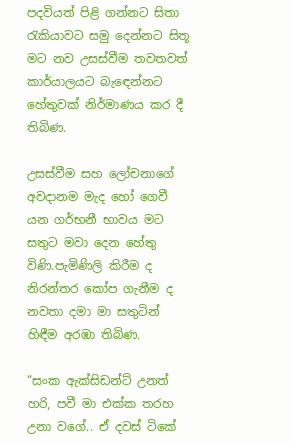පදවියත් පිළි ගන්නට සිතා රැකියාවට සමු දෙන්නට සිතූ මට නව උසස්වීම තවතවත් කාර්යාලයට බැඳෙන්නට හේතුවක් නිර්මාණය කර දී තිබිණ.

උසස්වීම සහ ලෝචනාගේ අවදානම මැද හෝ ගෙවී යන ගර්භනී භාවය මට සතුට මවා දෙන හේතු විණි.පැමිණිලි කිරීම ද නිරන්තර කෝප ගැනීම ද නවතා දමා මා සතුටින් හිඳීම අරඹා තිබිණ.

“සංක ඇක්සිඩන්ට් උනත් හරි, පවී මා එක්ක තරහ උනා වගේ.. ඒ දවස් ටිකේ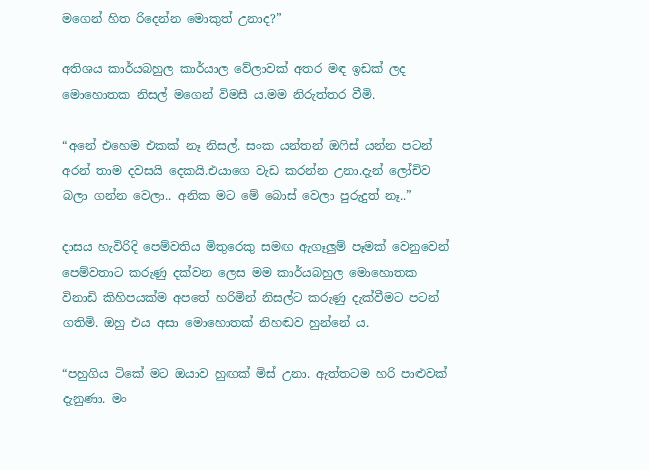මගෙන් හිත රිදෙන්න මොකුත් උනාද?”

අතිශය කාර්යබහුල කාර්යාල වේලාවක් අතර මඳ ඉඩක් ලද මොහොතක නිසල් මගෙන් විමසී ය.මම නිරුත්තර වීමි.

“අනේ එහෙම එකක් නෑ නිසල්. සංක යන්තන් ඔෆිස් යන්න පටන් අරන් තාම දවසයි දෙකයි.එයාගෙ වැඩ කරන්න උනා.දැන් ලෝචිව බලා ගන්න වෙලා.. අනික මට මේ බොස් වෙලා පුරුදුත් නෑ..”

දාසය හැවිරිදි පෙම්වතිය මිතුරෙකු සමඟ ඇගෑලුම් පෑමක් වෙනුවෙන් පෙම්වතාට කරුණු දක්වන ලෙස මම කාර්යබහුල මොහොතක විනාඩි කිහිපයක්ම අපතේ හරිමින් නිසල්ට කරුණු දැක්වීමට පටන් ගතිමි. ඔහු එය අසා මොහොතක් නිහඬව හුන්නේ ය.

“පහුගිය ටිකේ මට ඔයාව හුඟක් මිස් උනා. ඇත්තටම හරි පාළුවක් දැනුණා. මං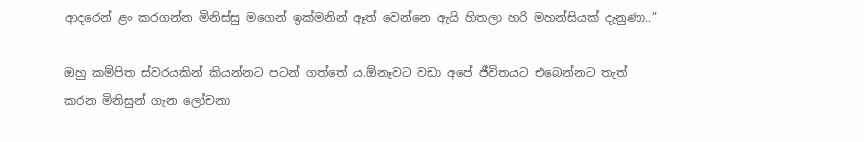ආදරෙන් ළං කරගන්න මිනිස්සු මගෙන් ඉක්මනින් ඈත් වෙන්නෙ ඇයි හිතලා හරි මහන්සියක් දැනුණා..”

ඔහු කම්පිත ස්වරයකින් කියන්නට පටන් ගත්තේ ය.ඕනෑවට වඩා අපේ ජීවිතයට එබෙන්නට තැත් කරන මිනිසුන් ගැන ලෝචනා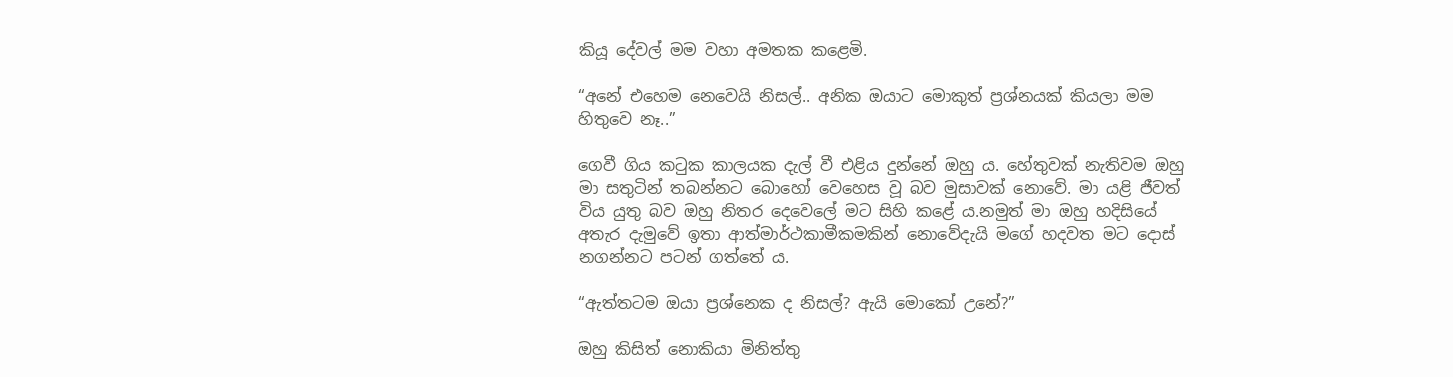කියූ දේවල් මම වහා අමතක කළෙමි.

“අනේ එහෙම නෙවෙයි නිසල්.. අනික ඔයාට මොකුත් ප්‍රශ්නයක් කියලා මම හිතුවෙ නෑ..”

ගෙවී ගිය කටුක කාලයක දැල් වී එළිය දුන්නේ ඔහු ය. හේතුවක් නැතිවම ඔහු මා සතුටින් තබන්නට බොහෝ වෙහෙස වූ බව මුසාවක් නොවේ. මා යළි ජීවත් විය යුතු බව ඔහු නිතර දෙවෙලේ මට සිහි කළේ ය.නමුත් මා ඔහු හදිසියේ අතැර දැමුවේ ඉතා ආත්මාර්ථකාමීකමකින් නොවේදැයි මගේ හදවත මට දොස් නගන්නට පටන් ගත්තේ ය.

“ඇත්තටම ඔයා ප්‍රශ්නෙක ද නිසල්? ඇයි මොකෝ උනේ?”

ඔහු කිසිත් නොකියා මිනිත්තු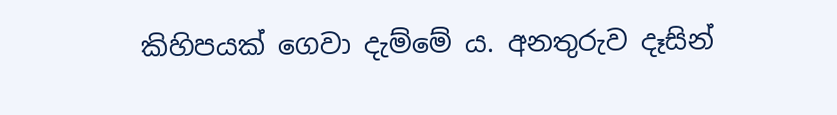කිහිපයක් ගෙවා දැම්මේ ය. අනතුරුව දෑසින්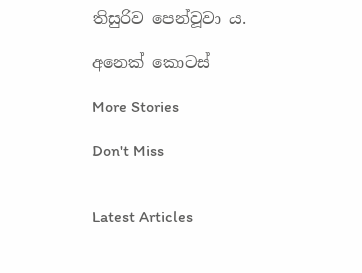තිසුරිව පෙන්වූවා ය.

අනෙක් කොටස්

More Stories

Don't Miss


Latest Articles